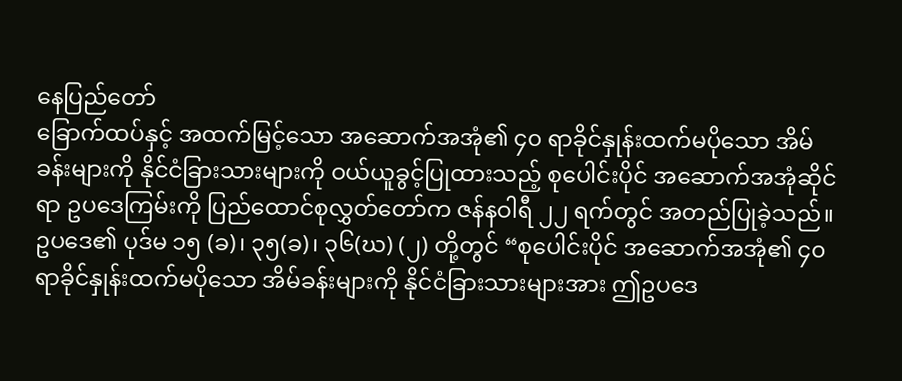နေပြည်တော်
ခြောက်ထပ်နှင့် အထက်မြင့်သော အဆောက်အအုံ၏ ၄၀ ရာခိုင်နှုန်းထက်မပိုသော အိမ်ခန်းများကို နိုင်ငံခြားသားများကို ဝယ်ယူခွင့်ပြုထားသည့် စုပေါင်းပိုင် အဆောက်အအုံဆိုင်ရာ ဥပဒေကြမ်းကို ပြည်ထောင်စုလွှတ်တော်က ဇန်နဝါရီ ၂၂ ရက်တွင် အတည်ပြုခဲ့သည်။
ဥပဒေ၏ ပုဒ်မ ၁၅ (ခ)၊ ၃၅(ခ)၊ ၃၆(ဃ) (၂) တို့တွင် “စုပေါင်းပိုင် အဆောက်အအုံ၏ ၄၀ ရာခိုင်နှုန်းထက်မပိုသော အိမ်ခန်းများကို နိုင်ငံခြားသားများအား ဤဥပဒေ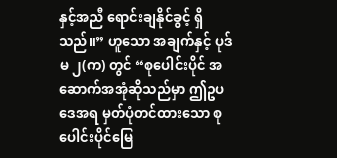နှင့်အညီ ရောင်းချနိုင်ခွင့် ရှိသည်။” ဟူသော အချက်နှင့် ပုဒ်မ ၂(က) တွင် “စုပေါင်းပိုင် အဆောက်အအုံဆိုသည်မှာ ဤဥပဒေအရ မှတ်ပုံတင်ထားသော စုပေါင်းပိုင်မြေ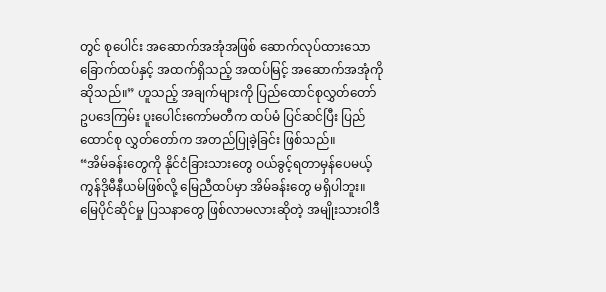တွင် စုပေါင်း အဆောက်အအုံအဖြစ် ဆောက်လုပ်ထားသော ခြောက်ထပ်နှင့် အထက်ရှိသည့် အထပ်မြင့် အဆောက်အအုံကို ဆိုသည်။” ဟူသည့် အချက်များကို ပြည်ထောင်စုလွှတ်တော် ဥပဒေကြမ်း ပူးပေါင်းကော်မတီက ထပ်မံ ပြင်ဆင်ပြီး ပြည်ထောင်စု လွှတ်တော်က အတည်ပြုခဲ့ခြင်း ဖြစ်သည်။
“အိမ်ခန်းတွေကို နိုင်ငံခြားသားတွေ ဝယ်ခွင့်ရတာမှန်ပေမယ့် ကွန်ဒိုမီနီယမ်ဖြစ်လို့ မြေညီထပ်မှာ အိမ်ခန်းတွေ မရှိပါဘူး။ မြေပိုင်ဆိုင်မှု ပြသနာတွေ ဖြစ်လာမလားဆိုတဲ့ အမျိုးသားဝါဒီ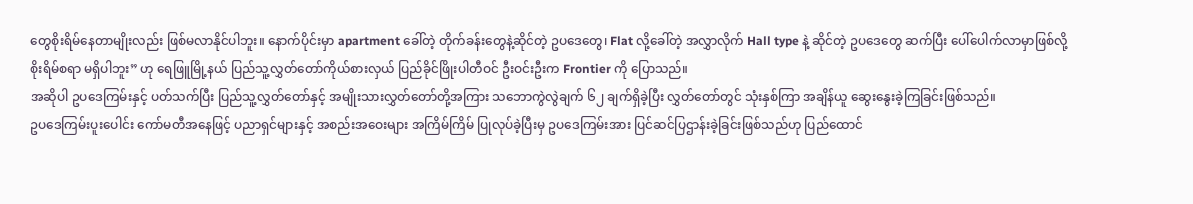တွေစိုးရိမ်နေတာမျိုးလည်း ဖြစ်မလာနိုင်ပါဘူး။ နောက်ပိုင်းမှာ apartment ခေါ်တဲ့ တိုက်ခန်းတွေနဲ့ဆိုင်တဲ့ ဥပဒေတွေ၊ Flat လို့ခေါ်တဲ့ အလွှာလိုက် Hall type နဲ့ ဆိုင်တဲ့ ဥပဒေတွေ ဆက်ပြီး ပေါ်ပေါက်လာမှာဖြစ်လို့ စိုးရိမ်စရာ မရှိပါဘူး” ဟု ရေဖြူမြို့နယ် ပြည်သူ့လွှတ်တော်ကိုယ်စားလှယ် ပြည်ခိုင်ဖြိုးပါတီဝင် ဦးဝင်းဦးက Frontier ကို ပြောသည်။
အဆိုပါ ဥပဒေကြမ်းနှင့် ပတ်သက်ပြီး ပြည်သူ့လွှတ်တော်နှင့် အမျိုးသားလွှတ်တော်တို့အကြား သဘောကွဲလွဲချက် ၆၂ ချက်ရှိခဲ့ပြီး လွှတ်တော်တွင် သုံးနှစ်ကြာ အချိန်ယူ ဆွေးနွေးခဲ့ကြခြင်းဖြစ်သည်။
ဥပဒေကြမ်းပူးပေါင်း ကော်မတီအနေဖြင့် ပညာရှင်များနှင့် အစည်းအဝေးများ အကြိမ်ကြိမ် ပြုလုပ်ခဲ့ပြီးမှ ဥပဒေကြမ်းအား ပြင်ဆင်ပြဌာန်းခဲ့ခြင်းဖြစ်သည်ဟု ပြည်ထောင်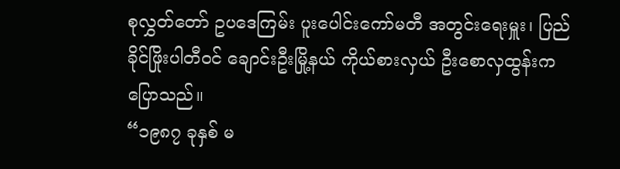စုလွှတ်တော် ဥပဒေကြမ်း ပူးပေါင်းကော်မတီ အတွင်းရေးမှူး၊ ပြည်ခိုင်ဖြိုးပါတီဝင် ချောင်းဦးမြို့နယ် ကိုယ်စားလှယ် ဦးစောလှထွန်းကပြောသည်။
“၁၉၈၇ ခုနှစ် မ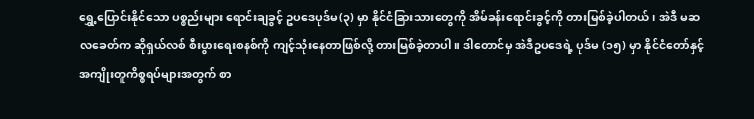ရွှေ့ပြောင်းနိုင်သော ပစ္စည်းများ ရောင်းချခွင့် ဥပဒေပုဒ်မ(၃) မှာ နိုင်ငံခြားသားတွေကို အိမ်ခန်းရောင်းခွင့်ကို တားမြစ်ခဲ့ပါတယ်၊ အဲဒီ မဆလခေတ်က ဆိုရှယ်လစ် စီးပွားရေးစနစ်ကို ကျင့်သုံးနေတာဖြစ်လို့ တားမြစ်ခဲ့တာပါ။ ဒါတောင်မှ အဲဒီဥပဒေရဲ့ ပုဒ်မ (၁၅) မှာ နိုင်ငံတော်နှင့် အကျိုးတူကိစ္စရပ်များအတွက် စာ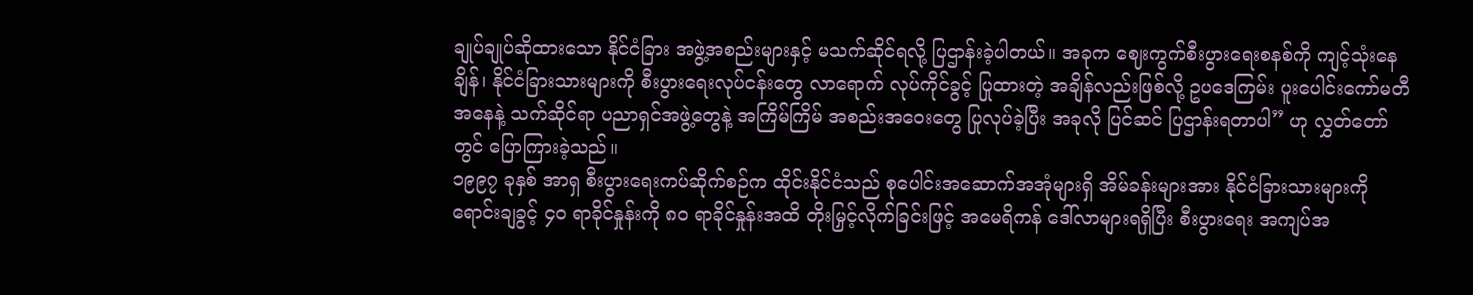ချုပ်ချုပ်ဆိုထားသော နိုင်ငံခြား အဖွဲ့အစည်းများနှင့် မသက်ဆိုင်ရလို့ ပြဌာန်းခဲ့ပါတယ်။ အခုက ဈေးကွက်စီးပွားရေးစနစ်ကို ကျင့်သုံးနေချိန်၊ နိုင်ငံခြားသားများကို စီးပွားရေးလုပ်ငန်းတွေ လာရောက် လုပ်ကိုင်ခွင့် ပြုထားတဲ့ အချိန်လည်းဖြစ်လို့ ဥပဒေကြမ်း ပူးပေါင်းကော်မတီအနေနဲ့ သက်ဆိုင်ရာ ပညာရှင်အဖွဲ့တွေနဲ့ အကြိမ်ကြိမ် အစည်းအဝေးတွေ ပြုလုပ်ခဲ့ပြီး အခုလို ပြင်ဆင် ပြဌာန်းရတာပါ” ဟု လွှတ်တော်တွင် ပြောကြားခဲ့သည်။
၁၉၉၇ ခုနှစ် အာရှ စီးပွားရေးကပ်ဆိုက်စဉ်က ထိုင်းနိုင်ငံသည် စုပေါင်းအဆောက်အအုံများရှိ အိမ်ခန်းများအား နိုင်ငံခြားသားများကို ရောင်းချခွင့် ၄၀ ရာခိုင်နှုန်းကို ၈၀ ရာခိုင်နှုန်းအထိ တိုးမြှင့်လိုက်ခြင်းဖြင့် အမေရိကန် ဒေါ်လာများရရှိပြီး စီးပွားရေး အကျပ်အ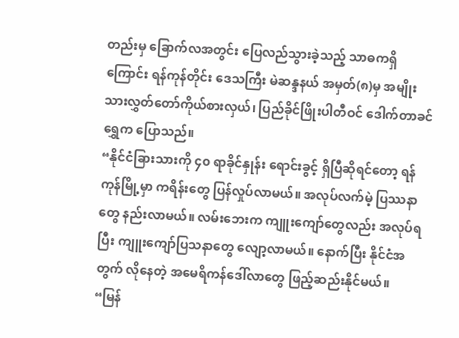တည်းမှ ခြောက်လအတွင်း ပြေလည်သွားခဲ့သည့် သာဓကရှိကြောင်း ရန်ကုန်တိုင်း ဒေသကြီး မဲဆန္ဒနယ် အမှတ်(၈)မှ အမျိုးသားလွှတ်တော်ကိုယ်စားလှယ်၊ ပြည်ခိုင်ဖြိုးပါတီဝင် ဒေါက်တာခင်ရွှေက ပြောသည်။
“နိုင်ငံခြားသားကို ၄၀ ရာခိုင်နှုန်း ရောင်းခွင့် ရှိပြီဆိုရင်တော့ ရန်ကုန်မြို့မှာ ကရိန်းတွေ ပြန်လှုပ်လာမယ်။ အလုပ်လက်မဲ့ ပြဿနာတွေ နည်းလာမယ်။ လမ်းဘေးက ကျူးကျော်တွေလည်း အလုပ်ရပြီး ကျူးကျော်ပြသနာတွေ လျော့လာမယ်။ နောက်ပြီး နိုင်ငံအတွက် လိုနေတဲ့ အမေရိကန်ဒေါ်လာတွေ ဖြည့်ဆည်းနိုင်မယ်။
“မြန်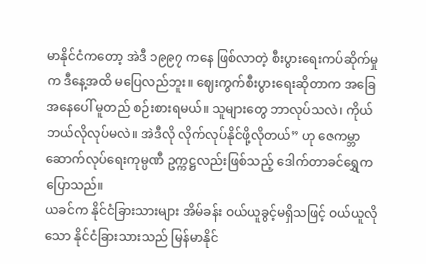မာနိုင်ငံကတော့ အဲဒီ ၁၉၉၇ ကနေ ဖြစ်လာတဲ့ စီးပွားရေးကပ်ဆိုက်မှုက ဒီနေ့အထိ မပြေလည်ဘူး။ ဈေးကွက်စီးပွားရေးဆိုတာက အခြေအနေပေါ် မူတည် စဉ်းစားရမယ်။ သူများတွေ ဘာလုပ်သလဲ၊ ကိုယ် ဘယ်လိုလုပ်မလဲ။ အဲဒီလို လိုက်လုပ်နိုင်ဖို့လိုတယ်” ဟု ဇေကမ္ဘာဆောက်လုပ်ရေးကုမ္ပဏီ ဥက္ကဋ္ဌလည်းဖြစ်သည့် ဒေါက်တာခင်ရွှေက ပြောသည်။
ယခင်က နိုင်ငံခြားသားများ အိမ်ခန်း ဝယ်ယူခွင့်မရှိသဖြင့် ဝယ်ယူလိုသော နိုင်ငံခြားသားသည် မြန်မာနိုင်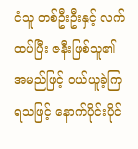ငံသူ တစ်ဦးဦးနှင့် လက်ထပ်ပြီး ဇနီးဖြစ်သူ၏ အမည်ဖြင့် ဝယ်ယူခဲ့ကြရသဖြင့် နောက်ပိုင်းပိုင်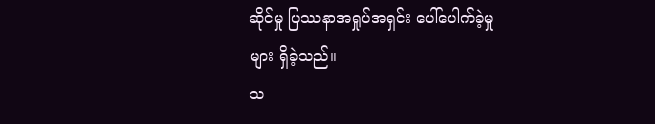ဆိုင်မှု ပြဿနာအရှုပ်အရှင်း ပေါ်ပေါက်ခဲ့မှုများ ရှိခဲ့သည်။
သ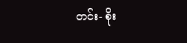တင်း- စိုး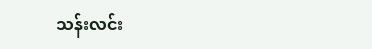သန်းလင်း